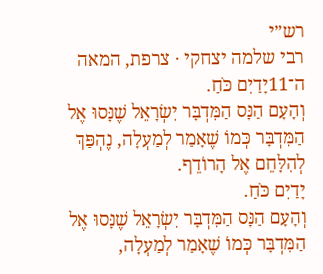רש״י
רבי שלמה יצחקי · צרפת, המאה ה־11יָדַיִם כֹּחַ.
וְהָעָם הַנָּס הַמִּדְבָּר יִשְׂרָאֵל שֶׁנָּסוּ אֶל הַמִּדְבָּר כְּמוֹ שֶׁאָמַר לְמַעְלָה, נֶהְפַּךְ לְהִלָּחֵם אֶל הָרוֹדֵף.
יָדַיִם כֹּחַ.
וְהָעָם הַנָּס הַמִּדְבָּר יִשְׂרָאֵל שֶׁנָּסוּ אֶל הַמִּדְבָּר כְּמוֹ שֶׁאָמַר לְמַעְלָה,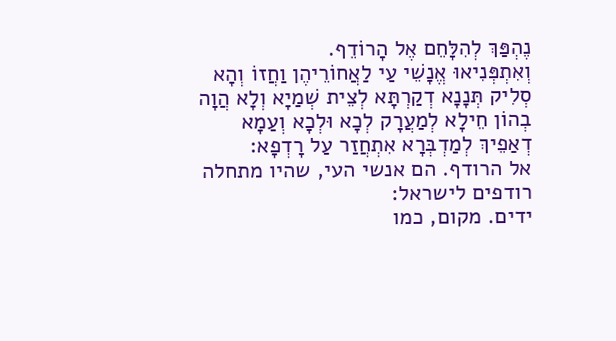נֶהְפַּךְ לְהִלָּחֵם אֶל הָרוֹדֵף.
וְאִתְפְּנִיאוּ אֱנָשֵׁי עַי לַאֲחוֹרֵיהֶן וַחֲזוֹ וְהָא סְלִיק תְּנָנָא דְקַרְתָּא לְצֵית שְׁמַיָא וְלָא הֲוָה בְהוֹן חֵילָא לְמַעֲרָק לְכָא וּלְכָא וְעַמָא דְאַפֵיךְ לְמַדְבְּרָא אִתְחֲזַר עַל רָדְפָא:
אל הרודף. הם אנשי העי, שהיו מתחלה רודפים לישראל:
ידים. מקום, כמו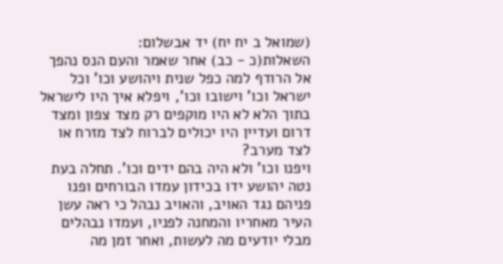(שמואל ב יח יח) יד אבשלום:
השאלות(כ - כב) אחר שאמר והעם הנס נהפך אל הרודף למה כפל שנית ויהושע וכו' וכל ישראל וכו' וישובו וכו', ויפלא איך היו לישראל בתוך הלא לא היו מוקפים רק מצד צפון ומצד דרום ועדיין היו יכולים לברוח לצד מזרח או לצד מערב?
ויפנו וכו' ולא היה בהם ידים וכו'. תחלה בעת נטה יהושע ידו בכידון עמדו הבורחים ופנו פניהם נגד האויב, והאויב נבהל כי ראה עשן העיר מאחריו והמחנה לפניו, ועמדו נבהלים מבלי יודעים מה לעשות, ואחר זמן מה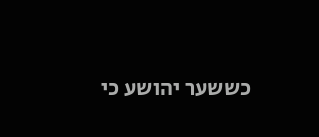כששער יהושע כי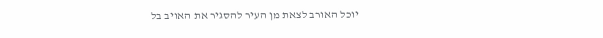יוכל האורב לצאת מן העיר להסגיר את האויב בל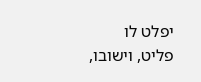יפלט לו פליט, וישובו,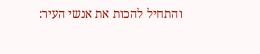והתחיל להכות את אנשי העיר: